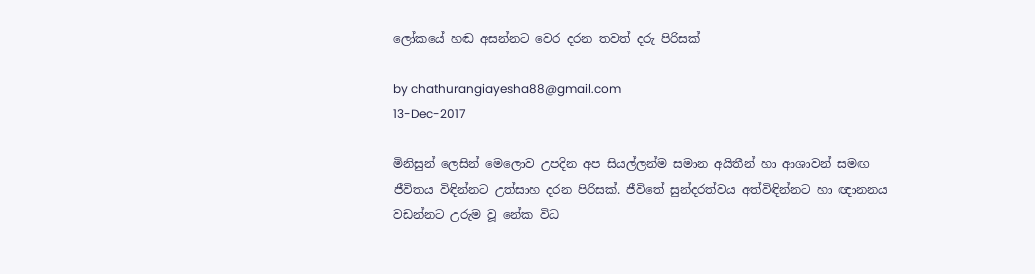ලෝකයේ හඬ අසන්නට වෙර දරන තවත් දරු පිරිසක්

by chathurangiayesha88@gmail.com
13-Dec-2017

මිනිසුන් ලෙසින් මෙලොව උපදින අප සියල්ලන්ම සමාන අයිතීන් හා ආශාවන් සමඟ ජීවිතය විඳින්නට උත්සාහ දරන පිරිසක්. ජීවිතේ සුන්දරත්වය අත්විඳින්නට හා ඥානනය වඩන්නට උරුම වූ නේක විධ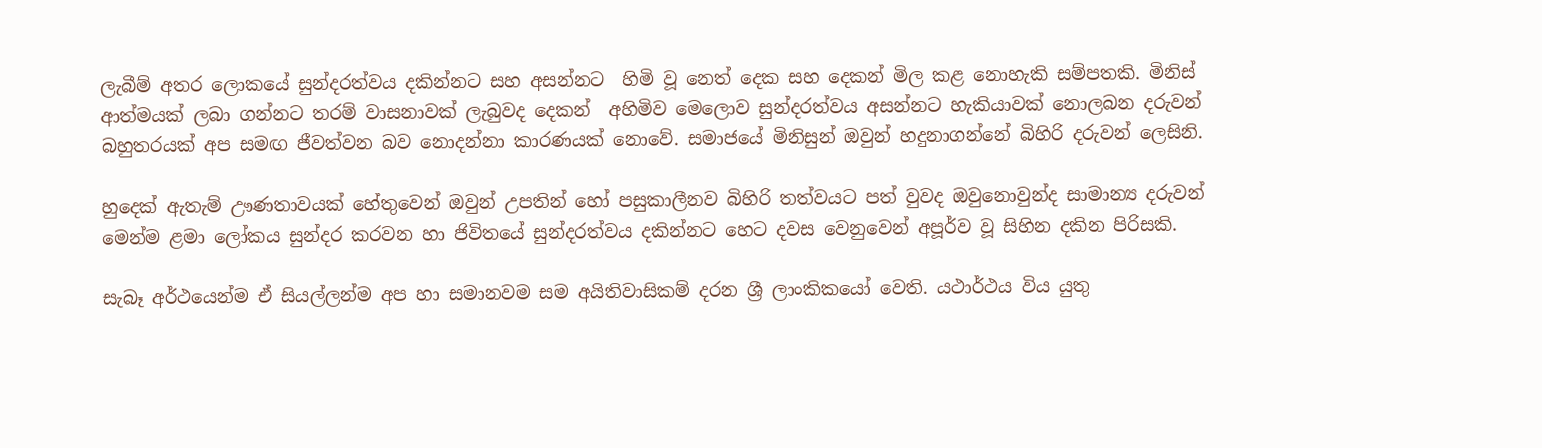ලැබීම් අතර ලොකයේ සුන්දරත්වය දකින්නට සහ අසන්නට  හිමි වූ නෙත් දෙක සහ දෙකන් මිල කළ නොහැකි සම්පතකි. මිනිස් ආත්මයක් ලබා ගන්නට තරම් වාසනාවක් ලැබුවද දෙකන්  අහිමිව මෙලොව සුන්දරත්වය අසන්නට හැකියාවක් නොලබන දරුවන් බහුතරයක් අප සමඟ ජීවත්වන බව නොදන්නා කාරණයක් නොවේ. සමාජයේ මිනිසුන් ඔවුන් හදුනාගන්නේ බිහිරි දරුවන් ලෙසිනි.

හුදෙක් ඇතැම් ඌණතාවයක් හේතුවෙන් ඔවුන් උපතින් හෝ පසුකාලීනව බිහිරි තත්වයට පත් වුවද ඔවුනොවුන්ද සාමාන්‍ය දරුවන් මෙන්ම ළමා ලෝකය සුන්දර කරවන හා ජිවිතයේ සුන්දරත්වය දකින්නට හෙට දවස වෙනුවෙන් අපූර්ව වූ සිහින දකින පිරිසකි.

සැබෑ අර්ථයෙන්ම ඒ සියල්ලන්ම අප හා සමානවම සම අයිතිවාසිකම් දරන ශ්‍රී ලාංකිකයෝ වෙති. යථාර්ථය විය යුතු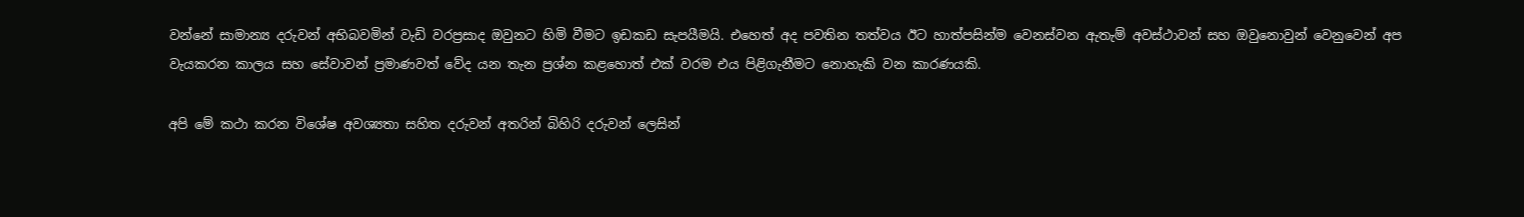වන්නේ සාමාන්‍ය දරුවන් අභිබවමින් වැඩි වරප්‍රසාද ඔවුනට හිමි වීමට ඉඩකඩ සැපයීමයි. එහෙත් අද පවතින තත්වය ඊට හාත්පසින්ම වෙනස්වන ඇතැම් අවස්ථාවන් සහ ඔවුනොවුන් වෙනුවෙන් අප වැයකරන කාලය සහ සේවාවන් ප්‍රමාණවත් වේද යන තැන ප්‍රශ්න කළහොත් එක් වරම එය පිළිගැනීමට නොහැකි වන කාරණයකි.

අපි මේ කථා කරන විශේෂ අවශ්‍යතා සහිත දරුවන් අතරින් බිහිරි දරුවන් ලෙසින්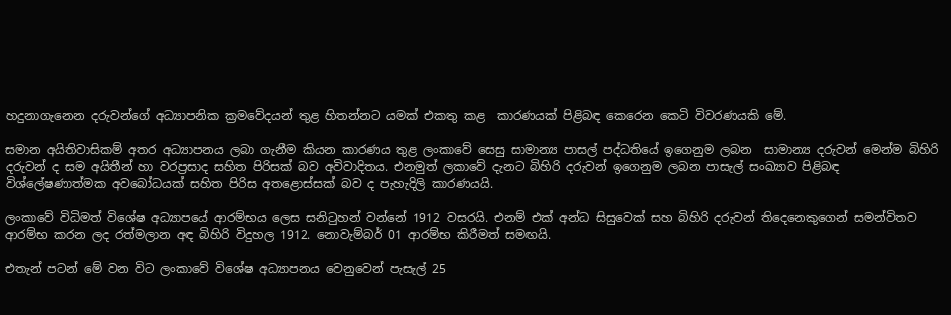හදුනාගැනෙන දරුවන්ගේ අධ්‍යාපනික ක්‍රමවේදයන් තුළ හිතන්නට යමක් එකතු කළ  කාරණයක් පිළිබඳ කෙරෙන කෙටි විවරණයකි මේ.

සමාන අයිතිවාසිකම් අතර අධ්‍යාපනය ලබා ගැනීම කියන කාරණය තුළ ලංකාවේ සෙසු සාමාන්‍ය පාසල් පද්ධතියේ ඉගෙනුම ලබන  සාමාන්‍ය දරුවන් මෙන්ම බිහිරි දරුවන් ද සම අයිතීන් හා වරප්‍රසාද සහිත පිරිසක් බව අවිවාදිතය. එනමුත් ලකාවේ දැනට බිහිරි දරුවන් ඉගෙනුම ලබන පාසැල් සංඛ්‍යාව පිළිබඳ  විශ්ලේෂණාත්මක අවබෝධයක් සහිත පිරිස අතළොස්සක් බව ද පැහැදිලි කාරණයයි.

ලංකාවේ විධිමත් විශේෂ අධ්‍යාපයේ ආරම්භය ලෙස සනිටුහන් වන්නේ 1912 වසරයි. එනම් එක් අන්ධ සිසුවෙක් සහ බිහිරි දරුවන් තිදෙනෙකුගෙන් සමන්විතව ආරම්භ කරන ලද රත්මලාන අඳ බිහිරි විදුහල 1912. නොවැම්බර් 01 ආරම්භ කිරීමත් සමඟයි.

එතැන් පටන් මේ වන විට ලංකාවේ විශේෂ අධ්‍යාපනය වෙනුවෙන් පැසැල් 25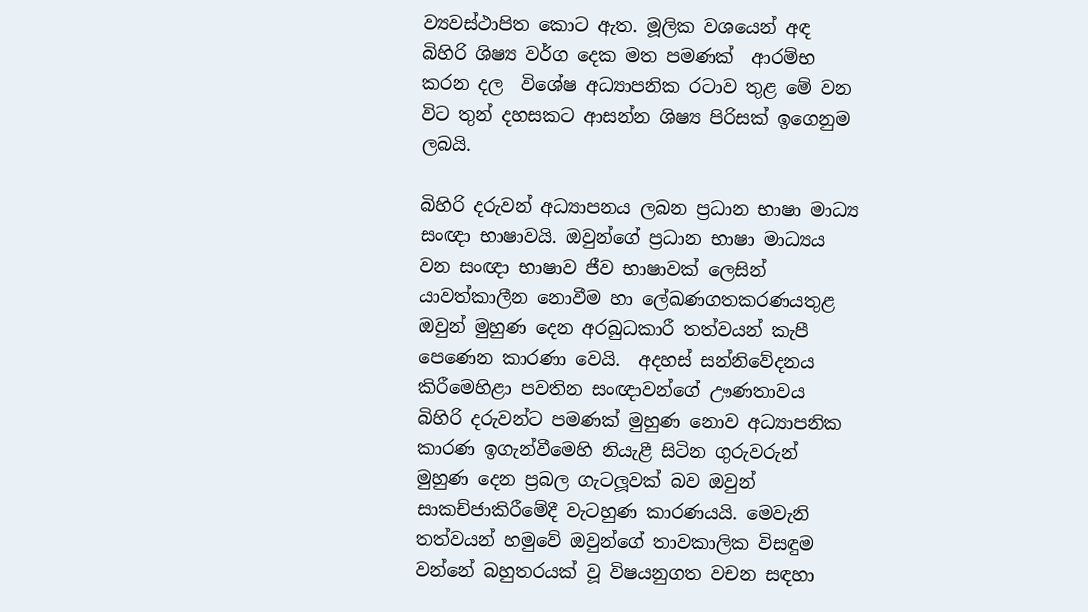ව්‍යවස්ථාපිත කොට ඇත. මූලික වශයෙන් අඳ බිහිරි ශිෂ්‍ය වර්ග දෙක මත පමණක්  ආරම්භ කරන දල  විශේෂ අධ්‍යාපනික රටාව තුළ මේ වන විට තුන් දහසකට ආසන්න ශිෂ්‍ය පිරිසක් ඉගෙනුම ලබයි.

බිහිරි දරුවන් අධ්‍යාපනය ලබන ප්‍රධාන භාෂා මාධ්‍ය සංඥා භාෂාවයි. ඔවුන්ගේ ප්‍රධාන භාෂා මාධ්‍යය වන සංඥා භාෂාව ජීව භාෂාවක් ලෙසින් යාවත්කාලීන නොවීම හා ලේඛණගතකරණයතුළ ඔවුන් මුහුණ දෙන අරබුධකාරී තත්වයන් කැපී පෙණෙන කාරණා වෙයි.  අදහස් සන්නිවේදනය කිරීමෙහිළා පවතින සංඥාවන්ගේ ඌණතාවය බිහිරි දරුවන්ට පමණක් මුහුණ නොව අධ්‍යාපනික කාරණ ඉගැන්වීමෙහි නියැළී සිටින ගුරුවරුන් මුහුණ දෙන ප්‍රබල ගැටලූවක් බව ඔවුන් සාකච්ජාකිරීමේදී වැටහුණ කාරණයයි. මෙවැනි තත්වයන් හමුවේ ඔවුන්ගේ තාවකාලික විසඳුම වන්නේ බහුතරයක් වූ විෂයනුගත වචන සඳහා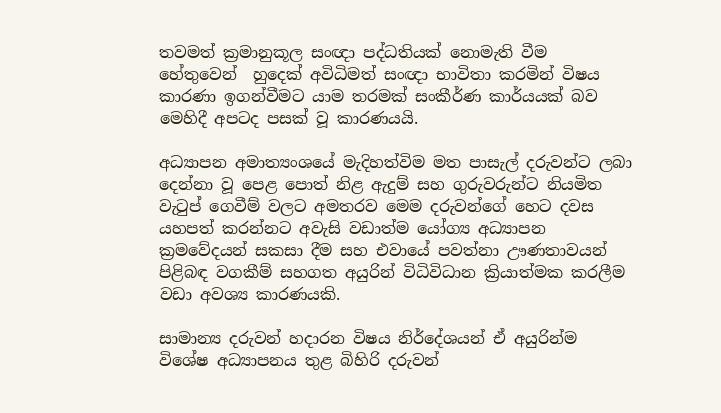තවමත් ක්‍රමානුකූල සංඥා පද්ධතියක් නොමැති වීම හේතුවෙන්  හුදෙක් අවිධිමත් සංඥා භාවිතා කරමින් විෂය කාරණා ඉගන්වීමට යාම තරමක් සංකීර්ණ කාර්යයක් බව මෙහිදී අපටද පසක් වූ කාරණයයි.

අධ්‍යාපන අමාත්‍යංශයේ මැදිහත්විම මත පාසැල් දරුවන්ට ලබා දෙන්නා වූ පෙළ පොත් නිළ ඇදුම් සහ ගුරුවරුන්ට නියමිත වැටුප් ගෙවීම් වලට අමතරව මෙම දරුවන්ගේ හෙට දවස යහපත් කරන්නට අවැසි වඩාත්ම යෝග්‍ය අධ්‍යාපන ක්‍රමවේදයන් සකසා දීම සහ එවායේ පවත්නා ඌණතාවයන් පිළිබඳ වගකීම් සහගත අයුරින් විධිවිධාන ක්‍රියාත්මක කරලීම වඩා අවශ්‍ය කාරණයකි.

සාමාන්‍ය දරුවන් හදාරන විෂය නිර්දේශයන් ඒ අයුරින්ම විශේෂ අධ්‍යාපනය තුළ බිහිරි දරුවන්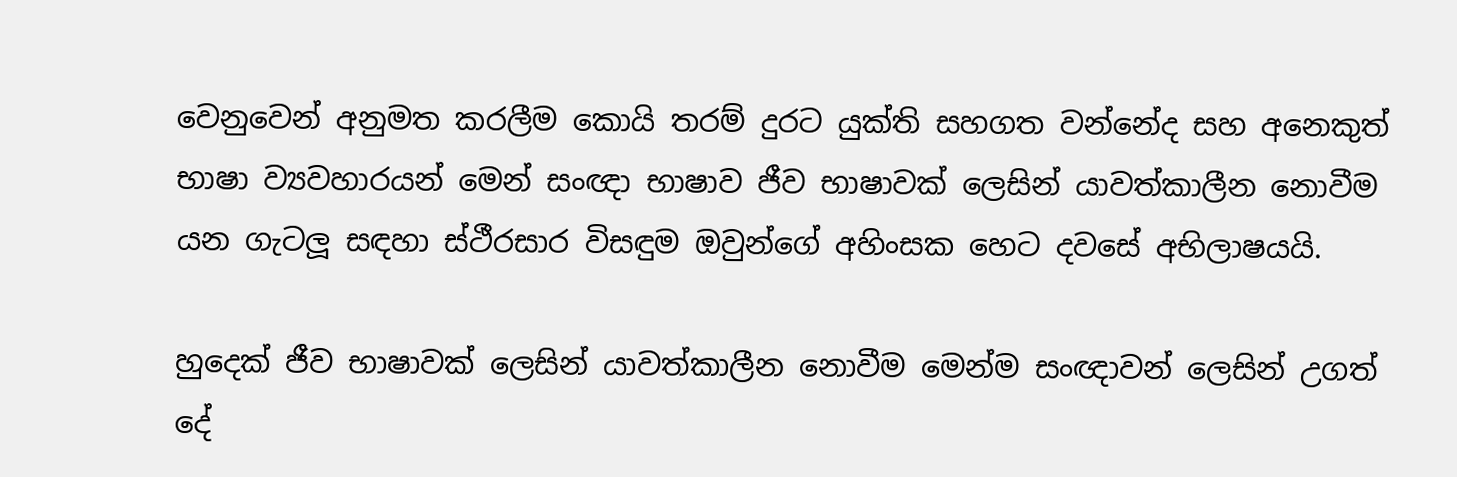වෙනුවෙන් අනුමත කරලීම කොයි තරම් දුරට යුක්ති සහගත වන්නේද සහ අනෙකුත් භාෂා ව්‍යවහාරයන් මෙන් සංඥා භාෂාව ජීව භාෂාවක් ලෙසින් යාවත්කාලීන නොවීම  යන ගැටලූ සඳහා ස්ථීරසාර විසඳුම ඔවුන්ගේ අහිංසක හෙට දවසේ අභිලාෂයයි.

හුදෙක් ජීව භාෂාවක් ලෙසින් යාවත්කාලීන නොවීම මෙන්ම සංඥාවන් ලෙසින් උගත් දේ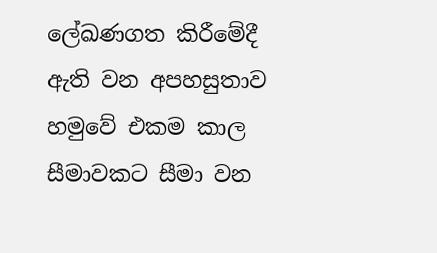ලේඛණගත කිරීමේදී ඇති වන අපහසුතාව හමුවේ එකම කාල සීමාවකට සීමා වන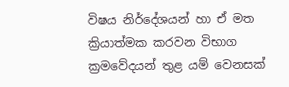විෂය නිර්දේශයන් හා ඒ මත ක්‍රියාත්මක කරවන විභාග ක්‍රමවේදයන් තුළ යම් වෙනසක්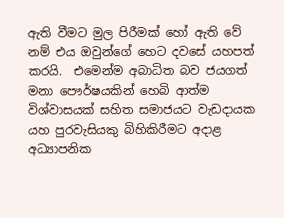ඇති වීමට මුල පිරීමක් හෝ ඇති වේ නම් එය ඔවුන්ගේ හෙට දවසේ යහපත් කරයි.  එමෙන්ම අබාධිත බව ජයගත් මනා පෞර්ෂයකින් හෙබි ආත්ම විශ්වාසයක් සහිත සමාජයට වැඩදායක යහ පුරවැසියකු බිහිකිරීමට අදාළ අධ්‍යාපනික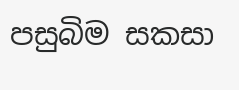පසුබිම සකසා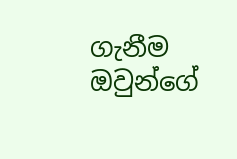ගැනීම ඔවුන්ගේ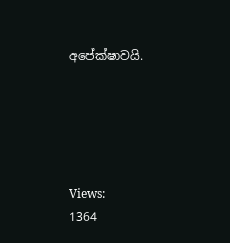අපේක්ෂාවයි.





Views:
1364